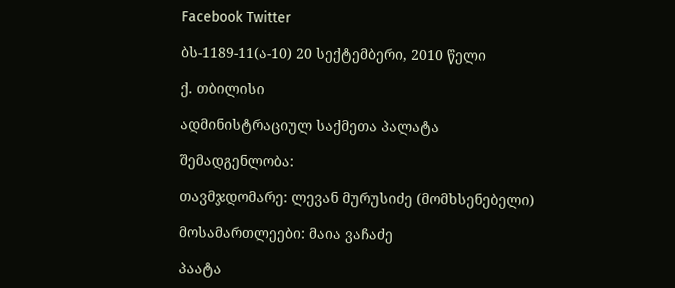Facebook Twitter

ბს-1189-11(ა-10) 20 სექტემბერი, 2010 წელი

ქ. თბილისი

ადმინისტრაციულ საქმეთა პალატა

შემადგენლობა:

თავმჯდომარე: ლევან მურუსიძე (მომხსენებელი)

მოსამართლეები: მაია ვაჩაძე

პაატა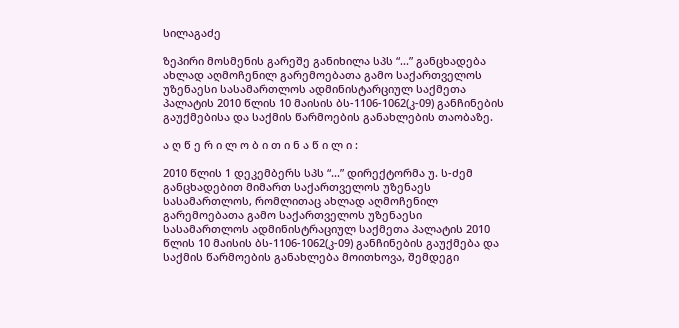სილაგაძე

ზეპირი მოსმენის გარეშე განიხილა სპს “...” განცხადება ახლად აღმოჩენილ გარემოებათა გამო საქართველოს უზენაესი სასამართლოს ადმინისტარციულ საქმეთა პალატის 2010 წლის 10 მაისის ბს-1106-1062(კ-09) განჩინების გაუქმებისა და საქმის წარმოების განახლების თაობაზე.

ა ღ წ ე რ ი ლ ო ბ ი თ ი ნ ა წ ი ლ ი :

2010 წლის 1 დეკემბერს სპს “...” დირექტორმა უ. ს-ძემ განცხადებით მიმართ საქართველოს უზენაეს სასამართლოს, რომლითაც ახლად აღმოჩენილ გარემოებათა გამო საქართველოს უზენაესი სასამართლოს ადმინისტრაციულ საქმეთა პალატის 2010 წლის 10 მაისის ბს-1106-1062(კ-09) განჩინების გაუქმება და საქმის წარმოების განახლება მოითხოვა, შემდეგი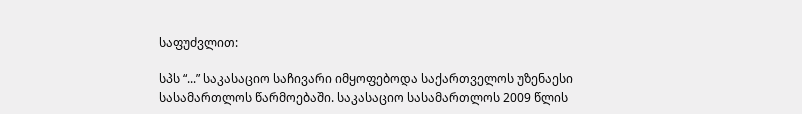საფუძვლით:

სპს “...” საკასაციო საჩივარი იმყოფებოდა საქართველოს უზენაესი სასამართლოს წარმოებაში. საკასაციო სასამართლოს 2009 წლის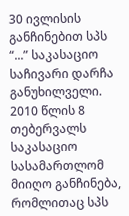30 ივლისის განჩინებით სპს “...” საკასაციო საჩივარი დარჩა განუხილველი. 2010 წლის 8 თებერვალს საკასაციო სასამართლომ მიიღო განჩინება, რომლითაც სპს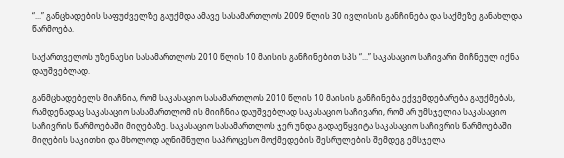“...” განცხადების საფუძველზე გაუქმდა ამავე სასამართლოს 2009 წლის 30 ივლისის განჩინება და საქმეზე განახლდა წარმოება.

საქართველოს უზენაესი სასამართლოს 2010 წლის 10 მაისის განჩინებით სპს “...” საკასაციო საჩივარი მიჩნეულ იქნა დაუშვებლად.

განმცხადებელს მიაჩნია, რომ საკასაციო სასამართლოს 2010 წლის 10 მაისის განჩინება ექვემდებარება გაუქმებას, რამდენადაც საკასაციო სასამართლომ ის მიიჩნია დაუშვებლად საკასაციო საჩივარი, რომ არ უმსჯელია საკასაციო საჩივრის წარმოებაში მიღებაზე. საკასაციო სასამართლოს ჯერ უნდა გადაეწყვიტა საკასაციო საჩივრის წარმოებაში მიღების საკითხი და მხოლოდ აღნიშნული საპროცესო მოქმედების შესრულების შემდეგ ემსჯელა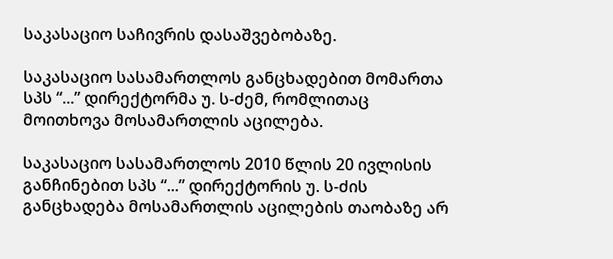საკასაციო საჩივრის დასაშვებობაზე.

საკასაციო სასამართლოს განცხადებით მომართა სპს “...” დირექტორმა უ. ს-ძემ, რომლითაც მოითხოვა მოსამართლის აცილება.

საკასაციო სასამართლოს 2010 წლის 20 ივლისის განჩინებით სპს “...” დირექტორის უ. ს-ძის განცხადება მოსამართლის აცილების თაობაზე არ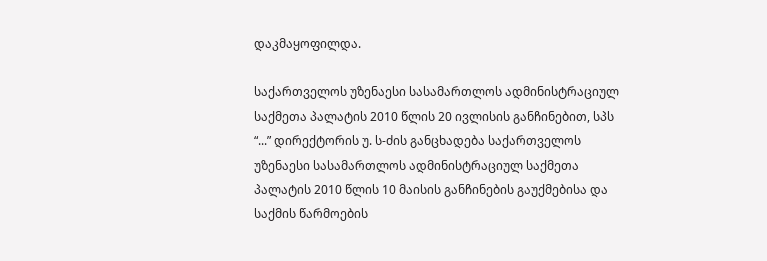დაკმაყოფილდა.

საქართველოს უზენაესი სასამართლოს ადმინისტრაციულ საქმეთა პალატის 2010 წლის 20 ივლისის განჩინებით, სპს “...” დირექტორის უ. ს-ძის განცხადება საქართველოს უზენაესი სასამართლოს ადმინისტრაციულ საქმეთა პალატის 2010 წლის 10 მაისის განჩინების გაუქმებისა და საქმის წარმოების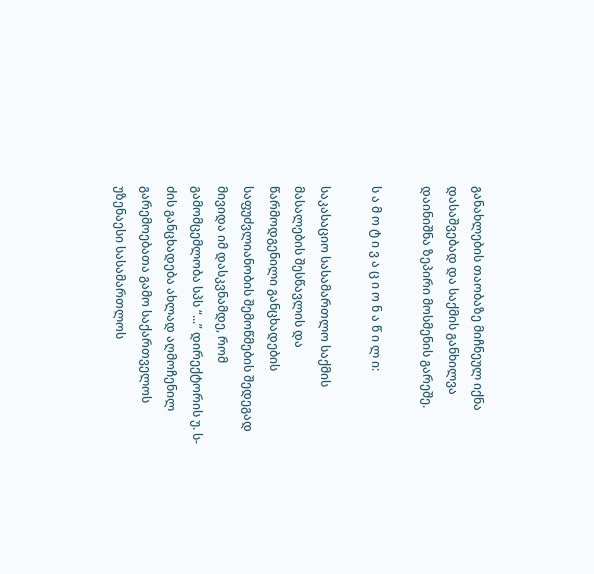განახლების თაობაზე მიჩნეულ იქნა დასაშვებად და საქმის განხილვა დაინიშნა ზეპირი მოსმენის გარეშე.

ს ა მ ო ტ ი ვ ა ც ი ო ნ ა წ ი ლ ი:

საკასაციო სასამართლო საქმის მასალების შესწავლის და წარმოდგენილი განცხადების საფუძვლიანობის შემოწმების შედეგად მივიდა იმ დასკვნამდე, რომ გამომცემლობა სპს “...” დირექტორის უ. ს-ძის განცხადება ახლად აღმოჩენილ გარემოებათა გამო საქართველოს უზენაესი სასამართლოს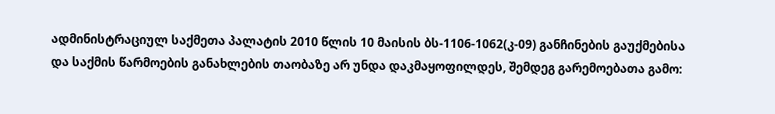ადმინისტრაციულ საქმეთა პალატის 2010 წლის 10 მაისის ბს-1106-1062(კ-09) განჩინების გაუქმებისა და საქმის წარმოების განახლების თაობაზე არ უნდა დაკმაყოფილდეს, შემდეგ გარემოებათა გამო: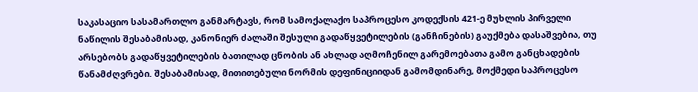საკასაციო სასამართლო განმარტავს, რომ სამოქალაქო საპროცესო კოდექსის 421-ე მუხლის პირველი ნაწილის შესაბამისად, კანონიერ ძალაში შესული გადაწყვეტილების (განჩინების) გაუქმება დასაშვებია, თუ არსებობს გადაწყვეტილების ბათილად ცნობის ან ახლად აღმოჩენილ გარემოებათა გამო განცხადების წანამძღვრები. შესაბამისად, მითითებული ნორმის დეფინიციიდან გამომდინარე, მოქმედი საპროცესო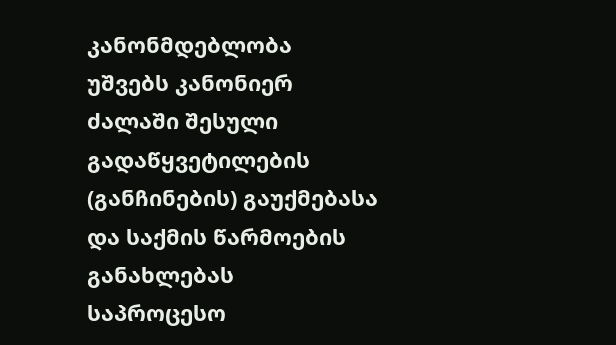კანონმდებლობა უშვებს კანონიერ ძალაში შესული გადაწყვეტილების (განჩინების) გაუქმებასა და საქმის წარმოების განახლებას საპროცესო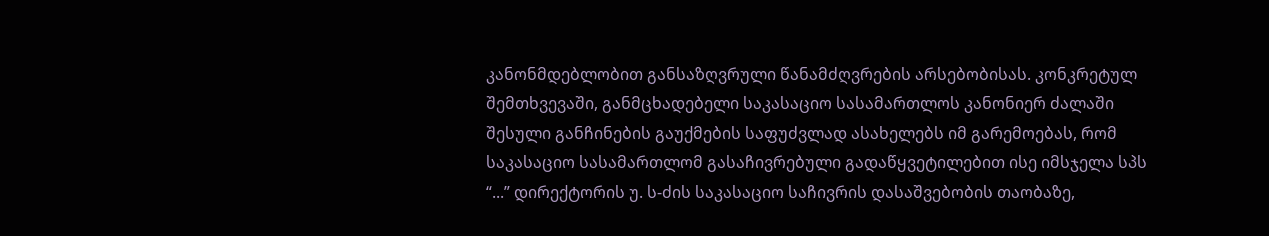კანონმდებლობით განსაზღვრული წანამძღვრების არსებობისას. კონკრეტულ შემთხვევაში, განმცხადებელი საკასაციო სასამართლოს კანონიერ ძალაში შესული განჩინების გაუქმების საფუძვლად ასახელებს იმ გარემოებას, რომ საკასაციო სასამართლომ გასაჩივრებული გადაწყვეტილებით ისე იმსჯელა სპს “...” დირექტორის უ. ს-ძის საკასაციო საჩივრის დასაშვებობის თაობაზე,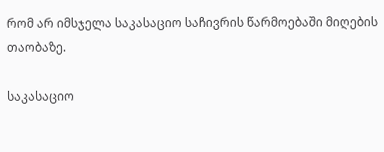რომ არ იმსჯელა საკასაციო საჩივრის წარმოებაში მიღების თაობაზე.

საკასაციო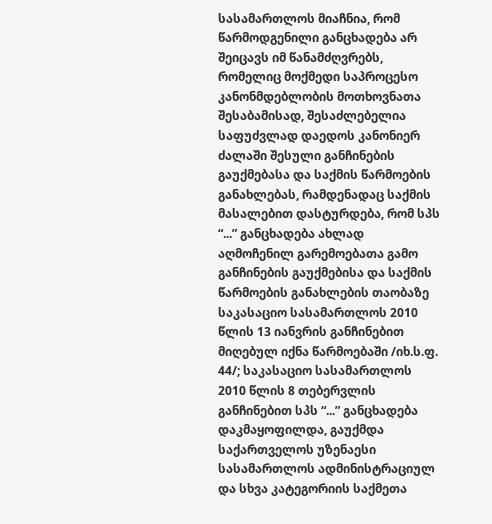სასამართლოს მიაჩნია, რომ წარმოდგენილი განცხადება არ შეიცავს იმ წანამძღვრებს, რომელიც მოქმედი საპროცესო კანონმდებლობის მოთხოვნათა შესაბამისად, შესაძლებელია საფუძვლად დაედოს კანონიერ ძალაში შესული განჩინების გაუქმებასა და საქმის წარმოების განახლებას, რამდენადაც საქმის მასალებით დასტურდება, რომ სპს “...” განცხადება ახლად აღმოჩენილ გარემოებათა გამო განჩინების გაუქმებისა და საქმის წარმოების განახლების თაობაზე საკასაციო სასამართლოს 2010 წლის 13 იანვრის განჩინებით მიღებულ იქნა წარმოებაში /იხ.ს.ფ. 44/; საკასაციო სასამართლოს 2010 წლის 8 თებერვლის განჩინებით სპს “...” განცხადება დაკმაყოფილდა, გაუქმდა საქართველოს უზენაესი სასამართლოს ადმინისტრაციულ და სხვა კატეგორიის საქმეთა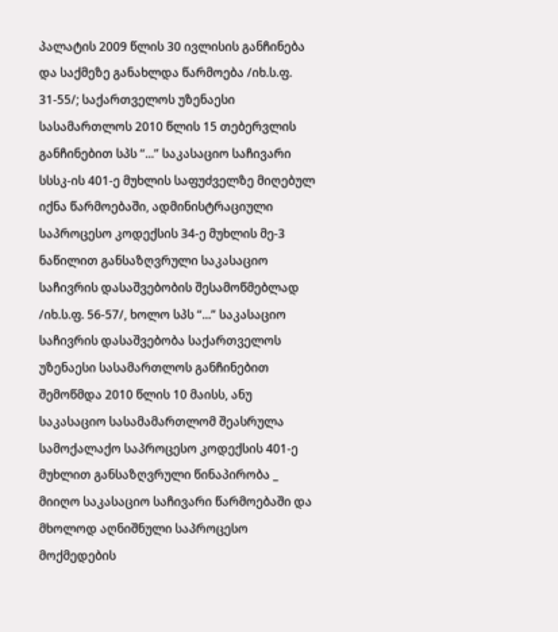პალატის 2009 წლის 30 ივლისის განჩინება და საქმეზე განახლდა წარმოება /იხ.ს.ფ. 31-55/; საქართველოს უზენაესი სასამართლოს 2010 წლის 15 თებერვლის განჩინებით სპს “...” საკასაციო საჩივარი სსსკ-ის 401-ე მუხლის საფუძველზე მიღებულ იქნა წარმოებაში, ადმინისტრაციული საპროცესო კოდექსის 34-ე მუხლის მე-3 ნაწილით განსაზღვრული საკასაციო საჩივრის დასაშვებობის შესამოწმებლად /იხ.ს.ფ. 56-57/, ხოლო სპს “...” საკასაციო საჩივრის დასაშვებობა საქართველოს უზენაესი სასამართლოს განჩინებით შემოწმდა 2010 წლის 10 მაისს, ანუ საკასაციო სასამამართლომ შეასრულა სამოქალაქო საპროცესო კოდექსის 401-ე მუხლით განსაზღვრული წინაპირობა _ მიიღო საკასაციო საჩივარი წარმოებაში და მხოლოდ აღნიშნული საპროცესო მოქმედების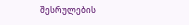შესრულების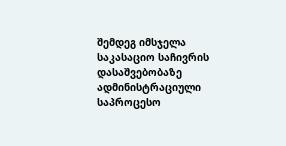შემდეგ იმსჯელა საკასაციო საჩივრის დასაშვებობაზე ადმინისტრაციული საპროცესო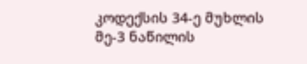კოდექსის 34-ე მუხლის მე-3 ნაწილის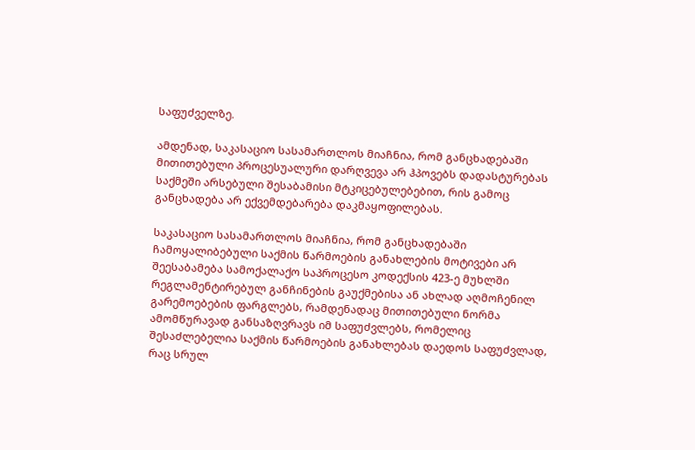საფუძველზე.

ამდენად, საკასაციო სასამართლოს მიაჩნია, რომ განცხადებაში მითითებული პროცესუალური დარღვევა არ ჰპოვებს დადასტურებას საქმეში არსებული შესაბამისი მტკიცებულებებით, რის გამოც განცხადება არ ექვემდებარება დაკმაყოფილებას.

საკასაციო სასამართლოს მიაჩნია, რომ განცხადებაში ჩამოყალიბებული საქმის წარმოების განახლების მოტივები არ შეესაბამება სამოქალაქო საპროცესო კოდექსის 423-ე მუხლში რეგლამენტირებულ განჩინების გაუქმებისა ან ახლად აღმოჩენილ გარემოებების ფარგლებს, რამდენადაც მითითებული ნორმა ამომწურავად განსაზღვრავს იმ საფუძვლებს, რომელიც შესაძლებელია საქმის წარმოების განახლებას დაედოს საფუძვლად, რაც სრულ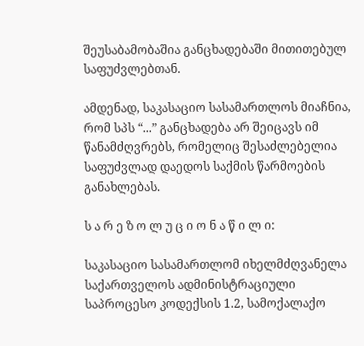შეუსაბამობაშია განცხადებაში მითითებულ საფუძვლებთან.

ამდენად, საკასაციო სასამართლოს მიაჩნია, რომ სპს “...” განცხადება არ შეიცავს იმ წანამძღვრებს, რომელიც შესაძლებელია საფუძვლად დაედოს საქმის წარმოების განახლებას.

ს ა რ ე ზ ო ლ უ ც ი ო ნ ა წ ი ლ ი:

საკასაციო სასამართლომ იხელმძღვანელა საქართველოს ადმინისტრაციული საპროცესო კოდექსის 1.2, სამოქალაქო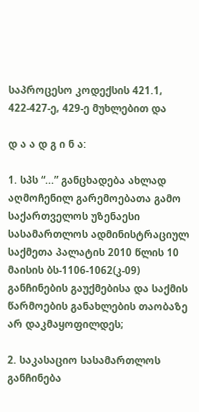საპროცესო კოდექსის 421.1, 422-427-ე, 429-ე მუხლებით და

დ ა ა დ გ ი ნ ა:

1. სპს “...” განცხადება ახლად აღმოჩენილ გარემოებათა გამო საქართველოს უზენაესი სასამართლოს ადმინისტრაციულ საქმეთა პალატის 2010 წლის 10 მაისის ბს-1106-1062(კ-09) განჩინების გაუქმებისა და საქმის წარმოების განახლების თაობაზე არ დაკმაყოფილდეს;

2. საკასაციო სასამართლოს განჩინება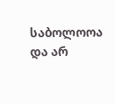საბოლოოა და არ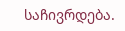საჩივრდება.